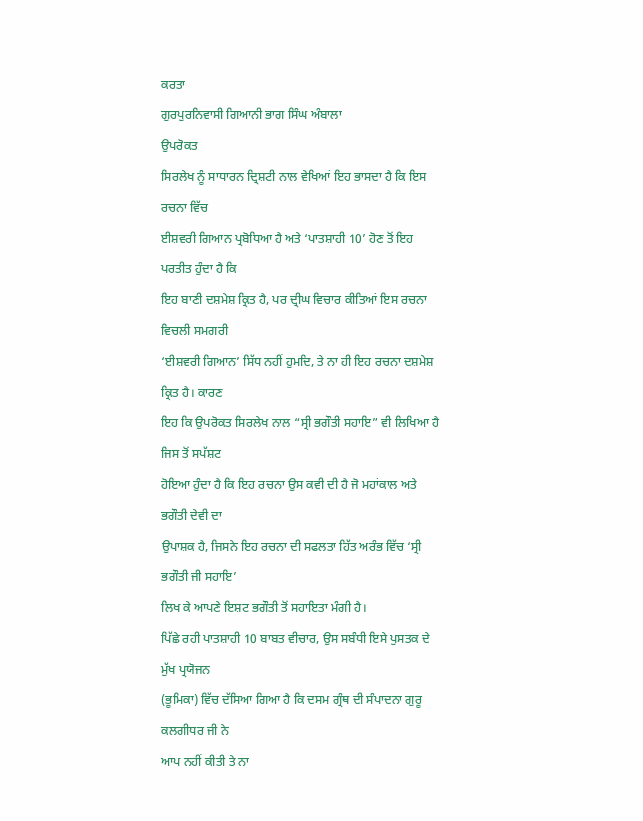ਕਰਤਾ
ਗੁਰਪੁਰਨਿਵਾਸੀ ਗਿਆਨੀ ਭਾਗ ਸਿੰਘ ਅੰਬਾਲਾ
ਉਪਰੋਕਤ
ਸਿਰਲੇਖ ਨੂੰ ਸਾਧਾਰਨ ਦ੍ਰਿਸ਼ਟੀ ਨਾਲ ਵੇਖਿਆਂ ਇਹ ਭਾਸਦਾ ਹੈ ਕਿ ਇਸ ਰਚਨਾ ਵਿੱਚ
ਈਸ਼ਵਰੀ ਗਿਆਨ ਪ੍ਰਬੋਧਿਆ ਹੈ ਅਤੇ ‘ਪਾਤਸ਼ਾਹੀ 10’ ਹੋਣ ਤੋਂ ਇਹ ਪਰਤੀਤ ਹੁੰਦਾ ਹੈ ਕਿ
ਇਹ ਬਾਣੀ ਦਸ਼ਮੇਸ਼ ਕ੍ਰਿਤ ਹੈ, ਪਰ ਦ੍ਰੀਘ ਵਿਚਾਰ ਕੀਤਿਆਂ ਇਸ ਰਚਨਾ ਵਿਚਲੀ ਸਮਗਰੀ
‘ਈਸ਼ਵਰੀ ਗਿਆਨ’ ਸਿੱਧ ਨਹੀਂ ਹੁਮਦਿ, ਤੇ ਨਾ ਹੀ ਇਹ ਰਚਨਾ ਦਸ਼ਮੇਸ਼ ਕ੍ਰਿਤ ਹੈ। ਕਾਰਣ
ਇਹ ਕਿ ਉਪਰੋਕਤ ਸਿਰਲੇਖ ਨਾਲ “ਸ੍ਰੀ ਭਗੌਤੀ ਸਹਾਇ” ਵੀ ਲਿਖਿਆ ਹੈ ਜਿਸ ਤੋਂ ਸਪੱਸ਼ਟ
ਹੋਇਆ ਹੁੰਦਾ ਹੈ ਕਿ ਇਹ ਰਚਨਾ ਉਸ ਕਵੀ ਦੀ ਹੈ ਜੋ ਮਹਾਂਕਾਲ ਅਤੇ ਭਗੌਤੀ ਦੇਵੀ ਦਾ
ਉਪਾਸ਼ਕ ਹੈ, ਜਿਸਨੇ ਇਹ ਰਚਨਾ ਦੀ ਸਫਲਤਾ ਹਿੱਤ ਅਰੰਭ ਵਿੱਚ ‘ਸ੍ਰੀ ਭਗੌਤੀ ਜੀ ਸਹਾਇ’
ਲਿਖ ਕੇ ਆਪਣੇ ਇਸ਼ਟ ਭਗੌਤੀ ਤੋਂ ਸਹਾਇਤਾ ਮੰਗੀ ਹੈ।
ਪਿੱਛੇ ਰਹੀ ਪਾਤਸ਼ਾਹੀ 10 ਬਾਬਤ ਵੀਚਾਰ, ਉਸ ਸਬੰਧੀ ਇਸੇ ਪੁਸਤਕ ਦੇ ਮੁੱਖ ਪ੍ਰਯੋਜਨ
(ਭੂਮਿਕਾ) ਵਿੱਚ ਦੱਸਿਆ ਗਿਆ ਹੈ ਕਿ ਦਸਮ ਗ੍ਰੰਥ ਦੀ ਸੰਪਾਦਨਾ ਗੁਰੂ ਕਲਗੀਧਰ ਜੀ ਨੇ
ਆਪ ਨਹੀਂ ਕੀਤੀ ਤੇ ਨਾ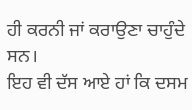ਹੀ ਕਰਨੀ ਜਾਂ ਕਰਾਉਣਾ ਚਾਹੁੰਦੇ ਸਨ।
ਇਹ ਵੀ ਦੱਸ ਆਏ ਹਾਂ ਕਿ ਦਸਮ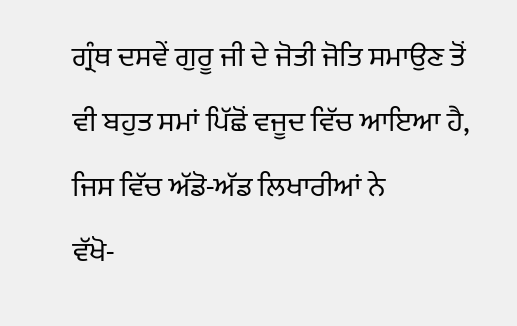ਗ੍ਰੰਥ ਦਸਵੇਂ ਗੁਰੂ ਜੀ ਦੇ ਜੋਤੀ ਜੋਤਿ ਸਮਾਉਣ ਤੋਂ
ਵੀ ਬਹੁਤ ਸਮਾਂ ਪਿੱਛੋਂ ਵਜੂਦ ਵਿੱਚ ਆਇਆ ਹੈ, ਜਿਸ ਵਿੱਚ ਅੱਡੋ-ਅੱਡ ਲਿਖਾਰੀਆਂ ਨੇ
ਵੱਖੋ-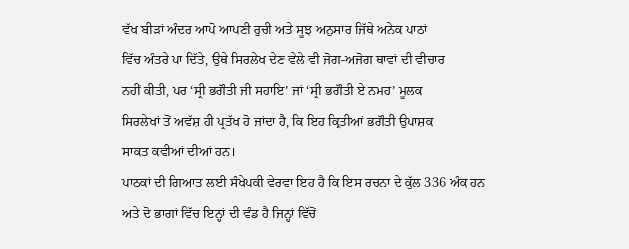ਵੱਖ ਬੀੜਾਂ ਅੰਦਰ ਆਪੋ ਆਪਣੀ ਰੁਚੀ ਅਤੇ ਸੂਝ ਅਨੁਸਾਰ ਜਿੱਥੇ ਅਨੇਕ ਪਾਠਾਂ
ਵਿੱਚ ਅੰਤਰੇ ਪਾ ਦਿੱਤੇ, ਉਥੇ ਸਿਰਲੇਖ ਦੇਣ ਵੇਲੇ ਵੀ ਜੋਗ-ਅਜੋਗ ਥਾਵਾਂ ਦੀ ਵੀਚਾਰ
ਨਹੀਂ ਕੀਤੀ, ਪਰ ‘ਸ੍ਰੀ ਭਗੌਤੀ ਜੀ ਸਹਾਇ’ ਜਾਂ ‘ਸ੍ਰੀ ਭਗੌਤੀ ਏ ਨਮਹ’ ਮੂਲਕ
ਸਿਰਲੇਖਾਂ ਤੋਂ ਅਵੱਸ਼ ਹੀ ਪ੍ਰਤੱਖ ਹੋ ਜਾਂਦਾ ਹੈ, ਕਿ ਇਹ ਕ੍ਰਿਤੀਆਂ ਭਗੌਤੀ ਉਪਾਸ਼ਕ
ਸਾਕਤ ਕਵੀਆਂ ਦੀਆਂ ਹਨ।
ਪਾਠਕਾਂ ਦੀ ਗਿਆਤ ਲਈ ਸੰਖੇਪਕੀ ਵੇਰਵਾ ਇਹ ਹੈ ਕਿ ਇਸ ਰਚਨਾ ਦੇ ਕੁੱਲ 336 ਅੰਕ ਹਨ
ਅਤੇ ਦੋ ਭਾਗਾਂ ਵਿੱਚ ਇਨ੍ਹਾਂ ਦੀ ਵੰਡ ਹੈ ਜਿਨ੍ਹਾਂ ਵਿੱਚੋਂ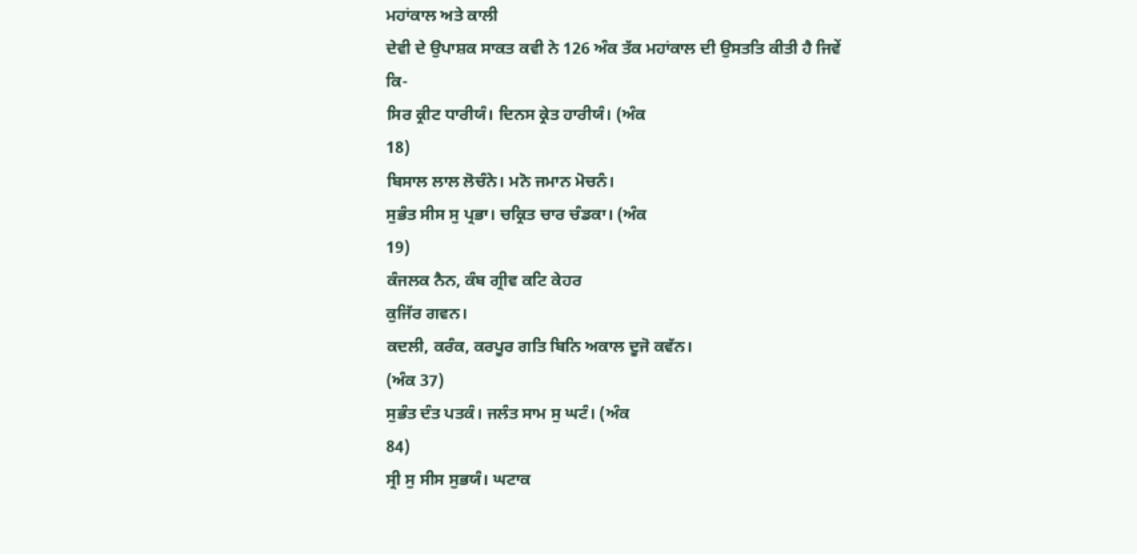ਮਹਾਂਕਾਲ ਅਤੇ ਕਾਲੀ
ਦੇਵੀ ਦੇ ਉਪਾਸ਼ਕ ਸਾਕਤ ਕਵੀ ਨੇ 126 ਅੰਕ ਤੱਕ ਮਹਾਂਕਾਲ ਦੀ ਉਸਤਤਿ ਕੀਤੀ ਹੈ ਜਿਵੇਂ
ਕਿ-
ਸਿਰ ਕ੍ਰੀਟ ਧਾਰੀਯੰ। ਦਿਨਸ ਕ੍ਰੇਤ ਹਾਰੀਯੰ। (ਅੰਕ
18)
ਬਿਸਾਲ ਲਾਲ ਲੋਚੰਨੇ। ਮਨੋ ਜਮਾਨ ਮੋਚਨੰ।
ਸੁਭੰਤ ਸੀਸ ਸੁ ਪ੍ਰਭਾ। ਚਕ੍ਰਿਤ ਚਾਰ ਚੰਡਕਾ। (ਅੰਕ
19)
ਕੰਜਲਕ ਨੈਨ, ਕੰਬ ਗ੍ਰੀਵ ਕਟਿ ਕੇਹਰ
ਕੁਜਿੱਰ ਗਵਨ।
ਕਦਲੀ, ਕਰੰਕ, ਕਰਪੂਰ ਗਤਿ ਬਿਨਿ ਅਕਾਲ ਦੂਜੋ ਕਵੱਨ।
(ਅੰਕ 37)
ਸੁਭੰਤ ਦੰਤ ਪਤਕੰ। ਜਲੰਤ ਸਾਮ ਸੁ ਘਟੰ। (ਅੰਕ
84)
ਸ੍ਰੀ ਸੁ ਸੀਸ ਸੁਭਯੰ। ਘਟਾਕ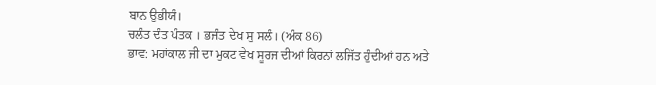ਬਾਨ ਉਭੀਯੰ।
ਚਲੰਤ ਦੰਤ ਪੰਤਕ । ਭਜੰਤ ਦੇਖ ਸੁ ਸਲੰ। (ਅੰਕ 86)
ਭਾਵ: ਮਹਾਂਕਾਲ ਜੀ ਦਾ ਮੁਕਟ ਵੇਖ ਸੂਰਜ ਦੀਆਂ ਕਿਰਨਾਂ ਲਜਿੱਤ ਹੁੰਦੀਆਂ ਹਨ ਅਤੇ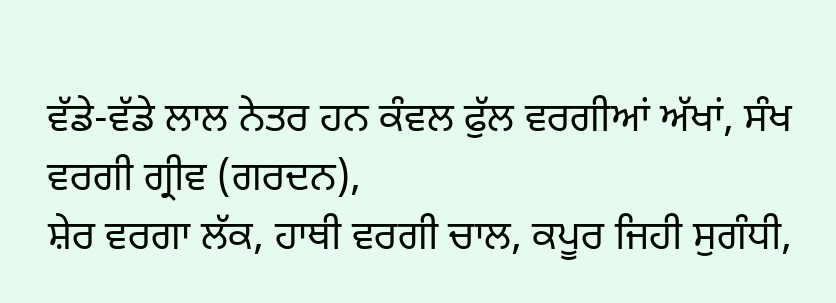ਵੱਡੇ-ਵੱਡੇ ਲਾਲ ਨੇਤਰ ਹਨ ਕੰਵਲ ਫੁੱਲ ਵਰਗੀਆਂ ਅੱਖਾਂ, ਸੰਖ ਵਰਗੀ ਗ੍ਰੀਵ (ਗਰਦਨ),
ਸ਼ੇਰ ਵਰਗਾ ਲੱਕ, ਹਾਥੀ ਵਰਗੀ ਚਾਲ, ਕਪੂਰ ਜਿਹੀ ਸੁਗੰਧੀ,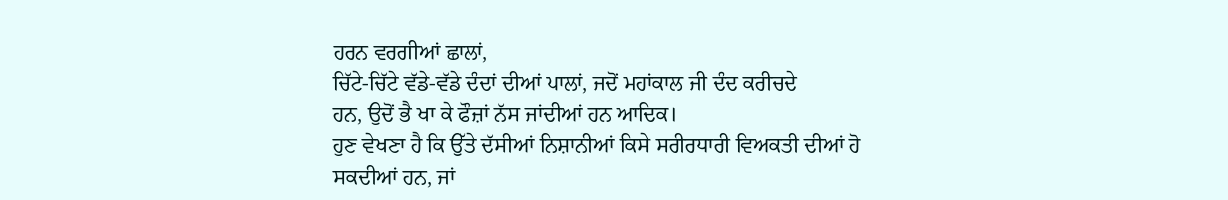ਹਰਨ ਵਰਗੀਆਂ ਛਾਲਾਂ,
ਚਿੱਟੇ-ਚਿੱਟੇ ਵੱਡੇ-ਵੱਡੇ ਦੰਦਾਂ ਦੀਆਂ ਪਾਲਾਂ, ਜਦੋਂ ਮਹਾਂਕਾਲ ਜੀ ਦੰਦ ਕਰੀਚਦੇ
ਹਨ, ਉਦੋਂ ਭੈ ਖਾ ਕੇ ਫੌਜ਼ਾਂ ਨੱਸ ਜਾਂਦੀਆਂ ਹਨ ਆਦਿਕ।
ਹੁਣ ਵੇਖਣਾ ਹੈ ਕਿ ਉੱਤੇ ਦੱਸੀਆਂ ਨਿਸ਼ਾਨੀਆਂ ਕਿਸੇ ਸਰੀਰਧਾਰੀ ਵਿਅਕਤੀ ਦੀਆਂ ਹੋ
ਸਕਦੀਆਂ ਹਨ, ਜਾਂ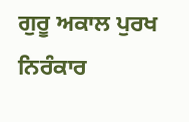ਗੁਰੂ ਅਕਾਲ ਪੁਰਖ ਨਿਰੰਕਾਰ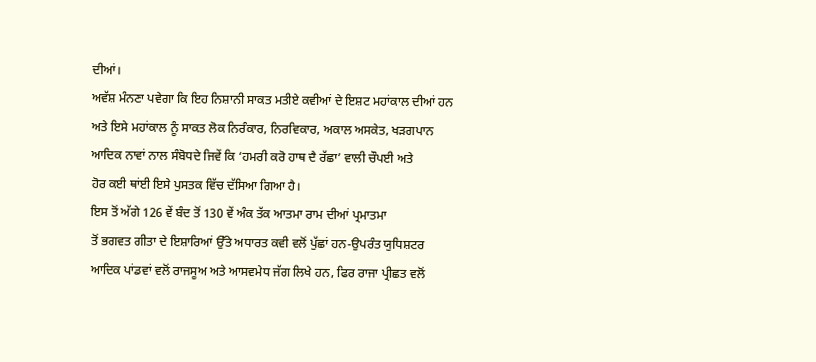ਦੀਆਂ।
ਅਵੱਸ਼ ਮੰਨਣਾ ਪਵੇਗਾ ਕਿ ਇਹ ਨਿਸ਼ਾਨੀ ਸਾਕਤ ਮਤੀਏ ਕਵੀਆਂ ਦੇ ਇਸ਼ਟ ਮਹਾਂਕਾਲ ਦੀਆਂ ਹਨ
ਅਤੇ ਇਸੇ ਮਹਾਂਕਾਲ ਨੂੰ ਸਾਕਤ ਲੋਕ ਨਿਰੰਕਾਰ, ਨਿਰਵਿਕਾਰ, ਅਕਾਲ ਅਸਕੇਤ, ਖੜਗਪਾਨ
ਆਦਿਕ ਨਾਵਾਂ ਨਾਲ ਸੰਬੋਧਦੇ ਜਿਵੇਂ ਕਿ ‘ਹਮਰੀ ਕਰੋ ਹਾਥ ਦੈ ਰੱਛਾ’ ਵਾਲੀ ਚੌਪਈ ਅਤੇ
ਹੋਰ ਕਈ ਥਾਂਈ ਇਸੇ ਪੁਸਤਕ ਵਿੱਚ ਦੱਸਿਆ ਗਿਆ ਹੈ।
ਇਸ ਤੋਂ ਅੱਗੇ 126 ਵੇਂ ਬੰਦ ਤੋਂ 130 ਵੇਂ ਅੰਕ ਤੱਕ ਆਤਮਾ ਰਾਮ ਦੀਆਂ ਪ੍ਰਮਾਤਮਾ
ਤੋਂ ਭਗਵਤ ਗੀਤਾ ਦੇ ਇਸ਼ਾਰਿਆਂ ਉੱਤੇ ਅਧਾਰਤ ਕਵੀ ਵਲੋਂ ਪੁੱਛਾਂ ਹਨ-ਉਪਰੰਤ ਯੁਧਿਸ਼ਟਰ
ਆਦਿਕ ਪਾਂਡਵਾਂ ਵਲੋਂ ਰਾਜਸੂਅ ਅਤੇ ਆਸਵਮੇਧ ਜੱਗ ਲਿਖੇ ਹਨ, ਫਿਰ ਰਾਜਾ ਪ੍ਰੀਛਤ ਵਲੋਂ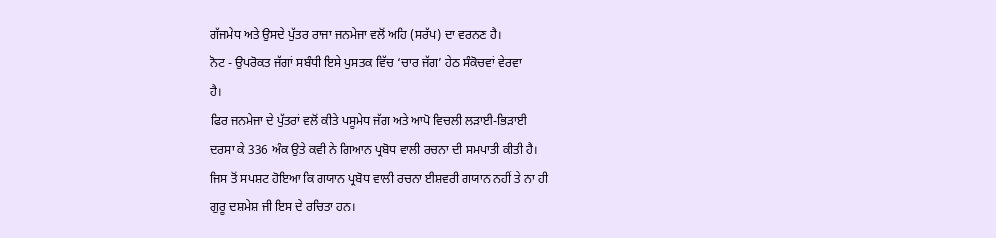ਗੱਜਮੇਧ ਅਤੇ ਉਸਦੇ ਪੁੱਤਰ ਰਾਜਾ ਜਨਮੇਜਾ ਵਲੋਂ ਅਹਿ (ਸਰੱਪ) ਦਾ ਵਰਨਣ ਹੈ।
ਨੋਟ - ਉਪਰੋਕਤ ਜੱਗਾਂ ਸਬੰਧੀ ਇਸੇ ਪੁਸਤਕ ਵਿੱਚ ‘ਚਾਰ ਜੱਗ’ ਹੇਠ ਸੰਕੋਚਵਾਂ ਵੇਰਵਾ
ਹੈ।
ਫਿਰ ਜਨਮੇਜਾ ਦੇ ਪੁੱਤਰਾਂ ਵਲੋਂ ਕੀਤੇ ਪਸੂਮੇਧ ਜੱਗ ਅਤੇ ਆਪੋ ਵਿਚਲੀ ਲੜਾਈ-ਭਿੜਾਈ
ਦਰਸਾ ਕੇ 336 ਅੰਕ ਉਤੇ ਕਵੀ ਨੇ ਗਿਆਨ ਪ੍ਰਬੋਧ ਵਾਲੀ ਰਚਨਾ ਦੀ ਸਮਪਾਤੀ ਕੀਤੀ ਹੈ।
ਜਿਸ ਤੋਂ ਸਪਸ਼ਟ ਹੋਇਆ ਕਿ ਗਯਾਨ ਪ੍ਰਬੋਧ ਵਾਲੀ ਰਚਨਾ ਈਸ਼ਵਰੀ ਗਯਾਨ ਨਹੀਂ ਤੇ ਨਾ ਹੀ
ਗੁਰੂ ਦਸ਼ਮੇਸ਼ ਜੀ ਇਸ ਦੇ ਰਚਿਤਾ ਹਨ।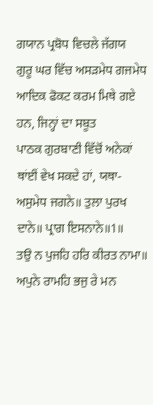ਗਯਾਨ ਪ੍ਰਬੋਧ ਵਿਚਲੇ ਜੱਗਯ
ਗੁਰੂ ਘਰ ਵਿੱਚ ਅਸੜਮੇਧ ਗਜਮੇਧ ਆਦਿਕ ਫੋਕਟ ਕਰਮ ਮਿਥੇ ਗਏ ਹਨ, ਜਿਨ੍ਹਾਂ ਦਾ ਸਬੂਤ
ਪਾਠਕ ਗੁਰਬਾਣੀ ਵਿੱਚੋਂ ਅਨੇਕਾਂ ਥਾਂਈਂ ਵੇਖ ਸਕਦੇ ਹਾਂ, ਯਥਾ-
ਅਸੁਮੇਧ ਜਗਨੇ॥ ਤੁਲਾ ਪੁਰਖ ਦਾਨੇ॥ ਪ੍ਰਾਗ ਇਸਨਾਨੇ॥1॥
ਤਉ ਨ ਪੁਜਹਿ ਹਰਿ ਕੀਰਤ ਨਾਮਾ॥ ਅਪੁਨੇ ਰਾਮਹਿ ਭਜੁ ਰੇ ਮਨ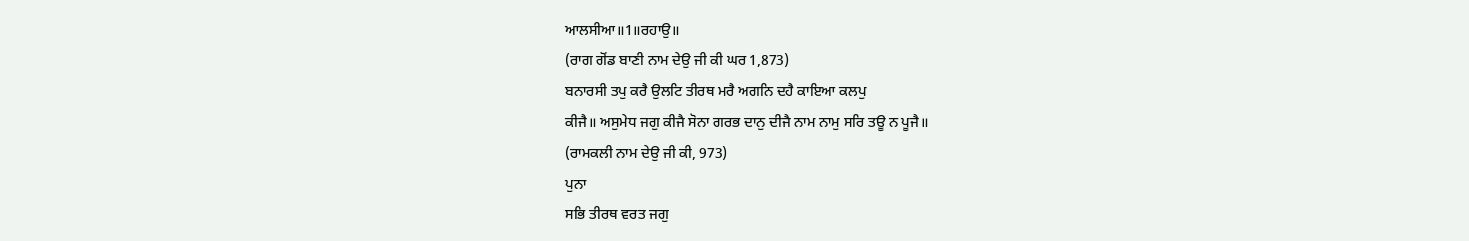ਆਲਸੀਆ॥1॥ਰਹਾਉ॥
(ਰਾਗ ਗੋਂਡ ਬਾਣੀ ਨਾਮ ਦੇਉ ਜੀ ਕੀ ਘਰ 1,873)
ਬਨਾਰਸੀ ਤਪੁ ਕਰੈ ਉਲਟਿ ਤੀਰਥ ਮਰੈ ਅਗਨਿ ਦਹੈ ਕਾਇਆ ਕਲਪੁ
ਕੀਜੈ॥ ਅਸੁਮੇਧ ਜਗੁ ਕੀਜੈ ਸੋਨਾ ਗਰਭ ਦਾਨੁ ਦੀਜੈ ਨਾਮ ਨਾਮੁ ਸਰਿ ਤਊ ਨ ਪੂਜੈ॥
(ਰਾਮਕਲੀ ਨਾਮ ਦੇਉ ਜੀ ਕੀ, 973)
ਪੁਨਾ
ਸਭਿ ਤੀਰਥ ਵਰਤ ਜਗੁ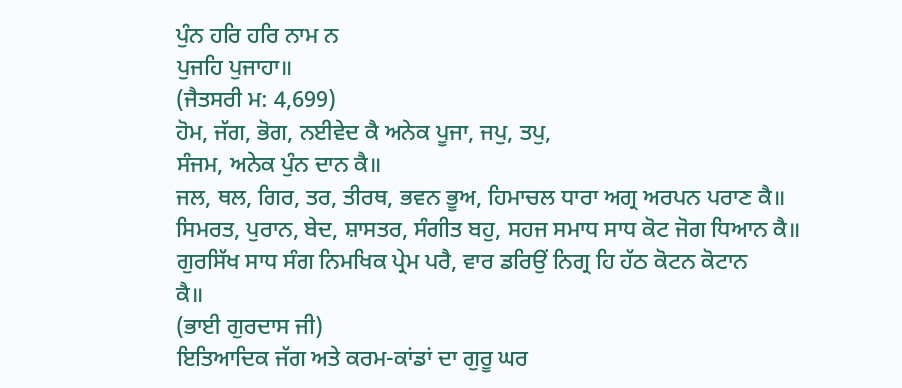ਪੁੰਨ ਹਰਿ ਹਰਿ ਨਾਮ ਨ
ਪੁਜਹਿ ਪੁਜਾਹਾ॥
(ਜੈਤਸਰੀ ਮ: 4,699)
ਹੋਮ, ਜੱਗ, ਭੋਗ, ਨਈਵੇਦ ਕੈ ਅਨੇਕ ਪੂਜਾ, ਜਪੁ, ਤਪੁ,
ਸੰਜਮ, ਅਨੇਕ ਪੁੰਨ ਦਾਨ ਕੈ॥
ਜਲ, ਥਲ, ਗਿਰ, ਤਰ, ਤੀਰਥ, ਭਵਨ ਭੂਅ, ਹਿਮਾਚਲ ਧਾਰਾ ਅਗ੍ਰ ਅਰਪਨ ਪਰਾਣ ਕੈ॥
ਸਿਮਰਤ, ਪੁਰਾਨ, ਬੇਦ, ਸ਼ਾਸਤਰ, ਸੰਗੀਤ ਬਹੁ, ਸਹਜ ਸਮਾਧ ਸਾਧ ਕੋਟ ਜੋਗ ਧਿਆਨ ਕੈ॥
ਗੁਰਸਿੱਖ ਸਾਧ ਸੰਗ ਨਿਮਖਿਕ ਪ੍ਰੇਮ ਪਰੈ, ਵਾਰ ਡਰਿਉਂ ਨਿਗ੍ਰ ਹਿ ਹੱਠ ਕੋਟਨ ਕੋਟਾਨ
ਕੈ॥
(ਭਾਈ ਗੁਰਦਾਸ ਜੀ)
ਇਤਿਆਦਿਕ ਜੱਗ ਅਤੇ ਕਰਮ-ਕਾਂਡਾਂ ਦਾ ਗੁਰੂ ਘਰ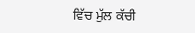ਵਿੱਚ ਮੁੱਲ ਕੱਚੀ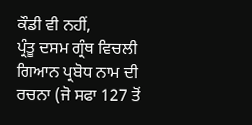ਕੌਡੀ ਵੀ ਨਹੀਂ,
ਪ੍ਰੰਤੂ ਦਸਮ ਗ੍ਰੰਥ ਵਿਚਲੀ ਗਿਆਨ ਪ੍ਰਬੋਧ ਨਾਮ ਦੀ ਰਚਨਾ (ਜੋ ਸਫਾ 127 ਤੋਂ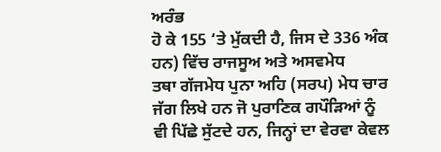ਅਰੰਭ
ਹੋ ਕੇ 155 ‘ਤੇ ਮੁੱਕਦੀ ਹੈ, ਜਿਸ ਦੇ 336 ਅੰਕ ਹਨ) ਵਿੱਚ ਰਾਜਸੂਅ ਅਤੇ ਅਸਵਮੇਧ
ਤਥਾ ਗੱਜਮੇਧ ਪੁਨਾ ਅਹਿ (ਸਰਪ) ਮੇਧ ਚਾਰ ਜੱਗ ਲਿਖੇ ਹਨ ਜੋ ਪੁਰਾਣਿਕ ਗਪੌੜਿਆਂ ਨੂੰ
ਵੀ ਪਿੱਛੇ ਸੁੱਟਦੇ ਹਨ, ਜਿਨ੍ਹਾਂ ਦਾ ਵੇਰਵਾ ਕੇਵਲ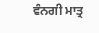ਵੰਨਗੀ ਮਾਤ੍ਰ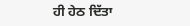ਹੀ ਹੇਠ ਦਿੱਤਾ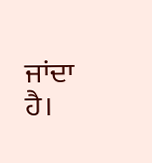ਜਾਂਦਾ ਹੈ।